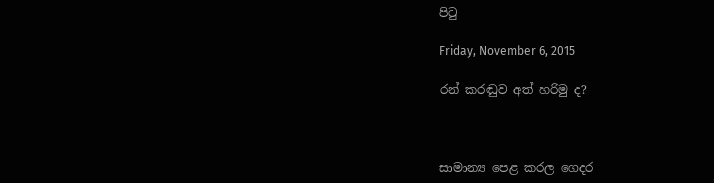පිටු

Friday, November 6, 2015

රන් කරඬුව අත් හරිමු ද?



සාමාන්‍ය පෙළ කරල ගෙදර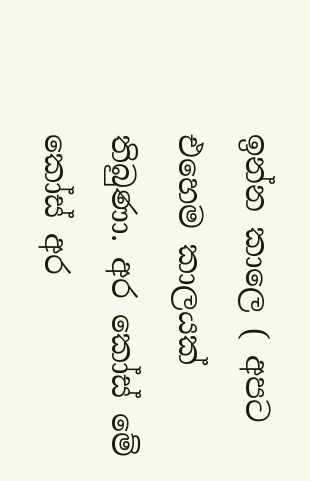ඉන්න කාලෙ ( අපට එහෙම කාලයක් තිබුණා. අර කෝස් මේ කෝස් අර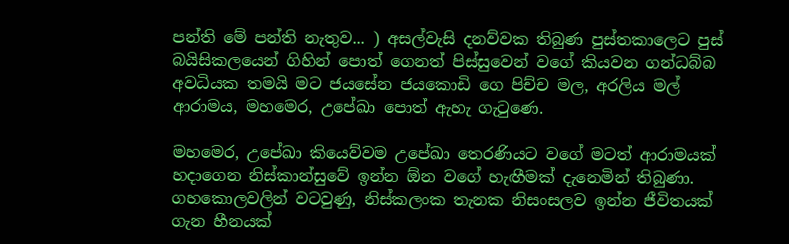පන්ති මේ පන්ති නැතුව... ) අසල්වැසි දනව්වක තිබුණ පුස්තකාලෙට පුස් බයිසිකලයෙන් ගිහින් පොත් ගෙනත් පිස්සුවෙන් වගේ කියවන ගන්ධබ්බ අවධියක තමයි මට ජයසේන ජයකොඩි ගෙ පිච්ච මල, අරලිය මල් ආරාමය, මහමෙර, උපේඛා පොත් ඇහැ ගැටුණෙ.

මහමෙර, උපේඛා කියෙව්වම උපේඛා තෙරණියට වගේ මටත් ආරාමයක් හදාගෙන නිස්කාන්සුවේ ඉන්න ඕන වගේ හැඟීමක් දැනෙමින් තිබුණා. ගහකොලවලින් වටවුණු, නිස්කලංක තැනක නිසංසලව ඉන්න ජීවිතයක් ගැන හීනයක්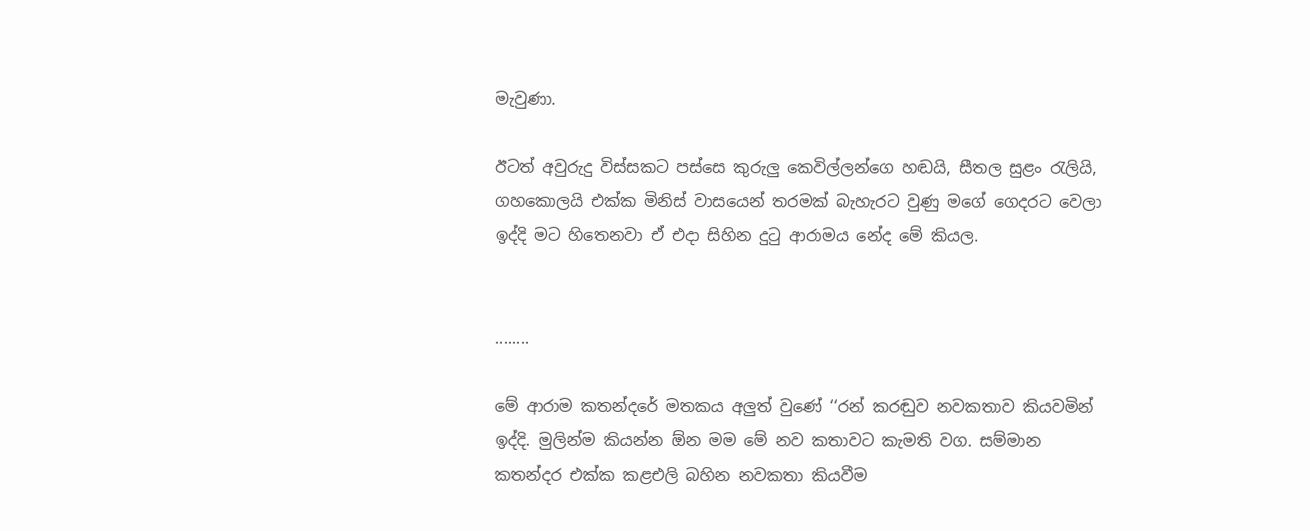මැවුණා.

ඊටත් අවුරුදු විස්සකට පස්සෙ කුරුලු කෙවිල්ලන්ගෙ හඬයි, සීතල සුළං රැලියි, ගහකොලයි එක්ක මිනිස් වාසයෙන් තරමක් බැහැරට වුණු මගේ ගෙදරට වෙලා ඉද්දි මට හිතෙනවා ඒ එදා සිහින දුටු ආරාමය නේද මේ කියල.


........

මේ ආරාම කතන්දරේ මතකය අලුත් වුණේ ‘‘රන් කරඬුව නවකතාව කියවමින් ඉද්දි. මුලින්ම කියන්න ඕන මම මේ නව කතාවට කැමති වග. සම්මාන කතන්දර එක්ක කළඑලි බහින නවකතා කියවීම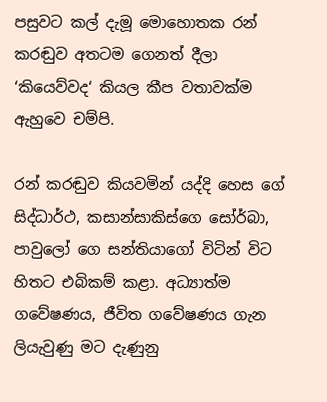පසුවට කල් දැමූ මොහොතක රන් කරඬුව අතටම ගෙනත් දීලා ‘කියෙව්වද‘ කියල කීප වතාවක්ම ඇහුවෙ චම්පි.

රන් කරඬුව කියවමින් යද්දි හෙස ගේ සිද්ධාර්ථ, කසාන්සාකිස්ගෙ සෝර්බා, පාවුලෝ ගෙ සන්තියාගෝ විටින් විට හිතට එබිකම් කළා. අධ්‍යාත්ම ගවේෂණය, ජීවිත ගවේෂණය ගැන ලියැවුණු මට දැණුනු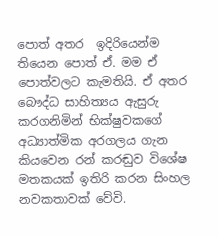පොත් අතර  ඉදිරියෙන්ම තියෙන පොත් ඒ. මම ඒ පොත්වලට කැමතියි. ඒ අතර බෞද්ධ සාහිත්‍යය ඇසුරු කරගනිමින් භික්ෂුවකගේ අධ්‍යාත්මික අරගලය ගැන කියවෙන රන් කරඬුව විශේෂ මතකයක් ඉතිරි කරන සිංහල නවකතාවක් වේවි.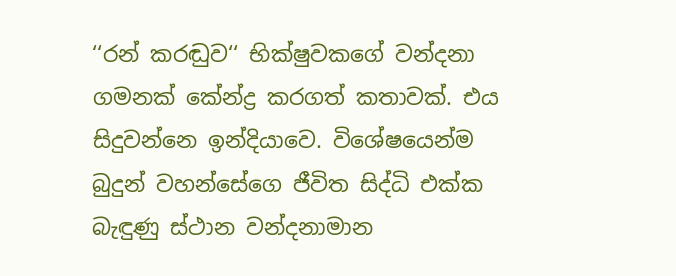‘‘රන් කරඬුව‘‘ භික්ෂුවකගේ වන්දනා ගමනක් කේන්ද්‍ර කරගත් කතාවක්. එය සිදුවන්නෙ ඉන්දියාවෙ. විශේෂයෙන්ම බුදුන් වහන්සේගෙ ජීවිත සිද්ධි එක්ක බැඳුණු ස්ථාන වන්දනාමාන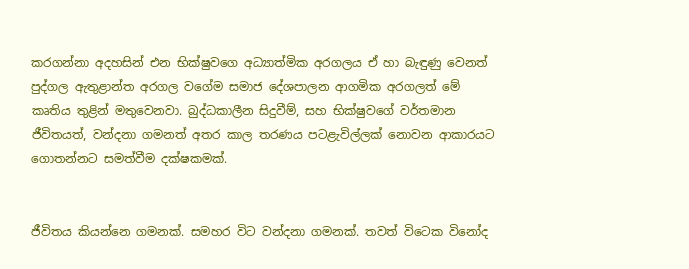කරගන්නා අදහසින් එන භික්ෂුවගෙ අධ්‍යාත්මික අරගලය ඒ හා බැඳුණු වෙනත් පුද්ගල ඇතුළාන්ත අරගල වගේම සමාජ දේශපාලන ආගමික අරගලත් මේ කෘතිය තුළින් මතුවෙනවා. බුද්ධකාලීන සිදුවීම්, සහ භික්ෂුවගේ වර්තමාන ජීවිතයත්, වන්දනා ගමනත් අතර කාල තරණය පටළැවිල්ලක් නොවන ආකාරයට ගොතන්නට සමත්වීම දක්ෂකමක්.


ජීවිතය කියන්නෙ ගමනක්. සමහර විට වන්දනා ගමනක්. තවත් විටෙක විනෝද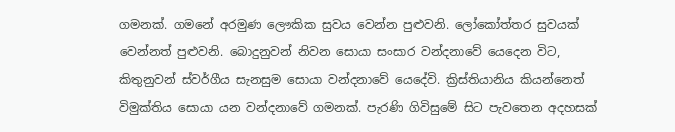ගමනක්. ගමනේ අරමුණ ලෞකික සුවය වෙන්න පුළුවනි. ලෝකෝත්තර සුවයක් වෙන්නත් පුළුවනි. බොදුනුවන් නිවන සොයා සංසාර වන්දනාවේ යෙදෙන විට, කිතුනුවන් ස්වර්ගීය සැනසුම සොයා වන්දනාවේ යෙදේවි. ක්‍රිස්තියානිය කියන්නෙත් විමුක්තිය සොයා යන වන්දනාවේ ගමනක්. පැරණි ගිවිසුමේ සිට පැවතෙන අදහසක්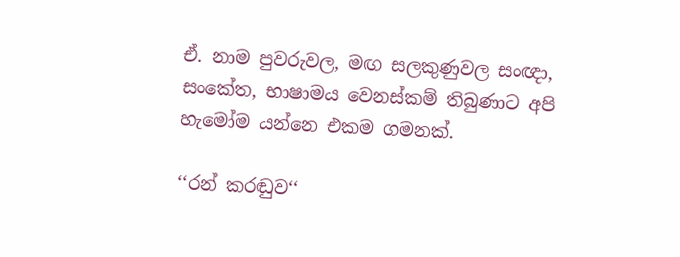ඒ. නාම පුවරුවල, මඟ සලකුණුවල සංඥා, සංකේත, භාෂාමය වෙනස්කම් තිබුණාට අපි හැමෝම යන්නෙ එකම ගමනක්.

‘‘රන් කරඬුව‘‘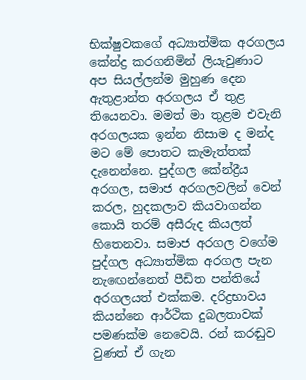භික්ෂුවකගේ අධ්‍යාත්මික අරගලය කේන්ද්‍ර කරගනිමින් ලියැවුණාට අප සියල්ලන්ම මුහුණ දෙන ඇතුළාන්ත අරගලය ඒ තුළ තියෙනවා. මමත් මා තුළම එවැනි අරගලයක ඉන්න නිසාම ද මන්ද මට මේ පොතට කැමැත්තක් දැනෙන්නෙ. පුද්ගල කේන්ද්‍රීය අරගල, සමාජ අරගලවලින් වෙන් කරල, හුදකලාව කියවාගන්න කොයි තරම් අසීරුද කියලත් හිතෙනවා. සමාජ අරගල වගේම පුද්ගල අධ්‍යාත්මික අරගල පැන නැඟෙන්නෙත් පීඩිත පන්තියේ අරගලයත් එක්කම. දරිද්‍රභාවය කියන්නෙ ආර්ථික දුබලතාවක් පමණක්ම නෙවෙයි. රන් කරඬුව වුණත් ඒ ගැන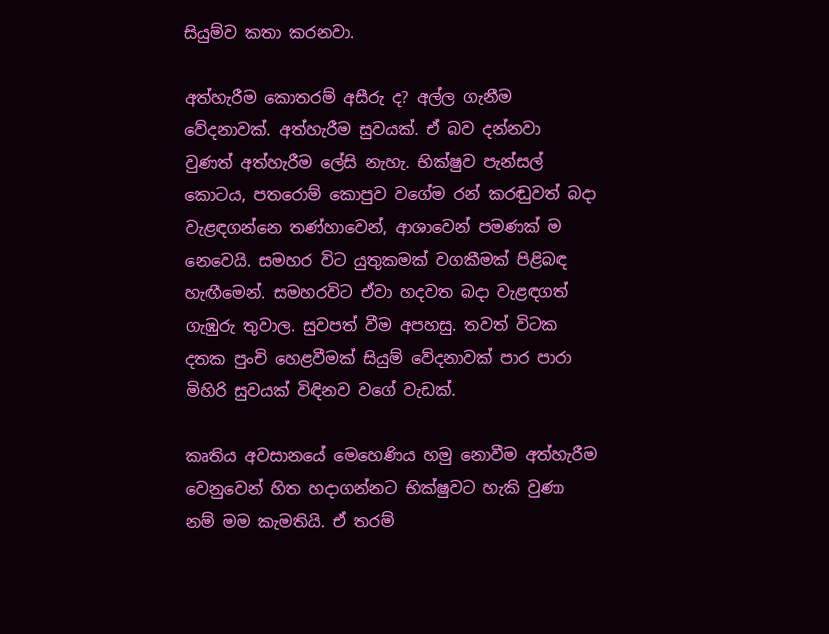සියුම්ව කතා කරනවා.

අත්හැරීම කොතරම් අසීරු ද? අල්ල ගැනීම වේදනාවක්. අත්හැරීම සුවයක්. ඒ බව දන්නවා වුණත් අත්හැරීම ලේසි නැහැ. භික්ෂුව පැන්සල් කොටය, පතරොම් කොපුව වගේම රන් කරඬුවත් බදා වැළඳගන්නෙ තණ්හාවෙන්, ආශාවෙන් පමණක් ම නෙවෙයි. සමහර විට යුතුකමක් වගකීමක් පිළිබඳ හැඟීමෙන්. සමහරවිට ඒවා හදවත බදා වැළඳගත් ගැඹුරු තුවාල. සුවපත් වීම අපහසු. තවත් විටක දතක පුංචි හෙළවීමක් සියුම් වේදනාවක් පාර පාරා මිහිරි සුවයක් විඳිනව වගේ වැඩක්.

කෘතිය අවසානයේ මෙහෙණිය හමු නොවීම අත්හැරීම වෙනුවෙන් හිත හදාගන්නට භික්ෂුවට හැකි වුණා නම් මම කැමතියි. ඒ තරම්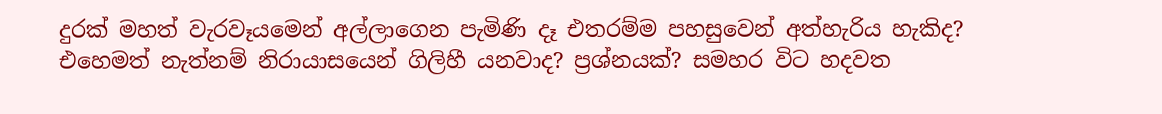දුරක් මහත් වැරවෑයමෙන් අල්ලාගෙන පැමිණි දෑ එතරම්ම පහසුවෙන් අත්හැරිය හැකිද? එහෙමත් නැත්නම් නිරායාසයෙන් ගිලිහී යනවාද? ප්‍රශ්නයක්? සමහර විට හදවත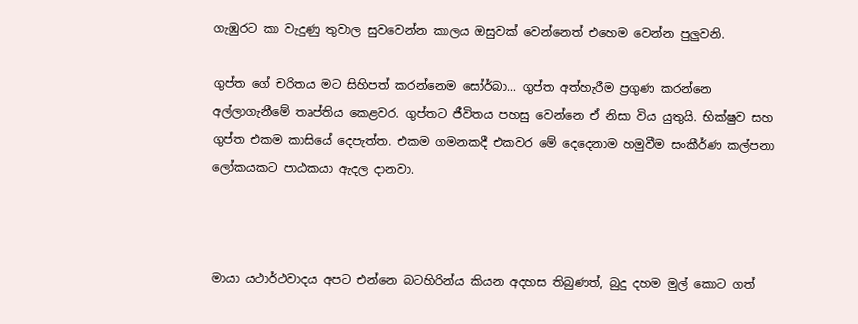ගැඹුරට කා වැදුණු තුවාල සුවවෙන්න කාලය ඔසුවක් වෙන්නෙත් එහෙම වෙන්න පුලුවනි.

ගුප්ත ගේ චරිතය මට සිහිපත් කරන්නෙම සෝර්බා... ගුප්ත අත්හැරීම ප්‍රගුණ කරන්නෙ අල්ලාගැනීමේ තෘප්තිය කෙළවර. ගුප්තට ජීවිතය පහසු වෙන්නෙ ඒ නිසා විය යුතුයි. භික්ෂුව සහ ගුප්ත එකම කාසියේ දෙපැත්ත. එකම ගමනකදී එකවර මේ දෙදෙනාම හමුවීම සංකීර්ණ කල්පනා ලෝකයකට පාඨකයා ඇදල දානවා.



මායා යථාර්ථවාදය අපට එන්නෙ බටහිරින්ය කියන අදහස තිබුණත්, බුදු දහම මුල් කොට ගත්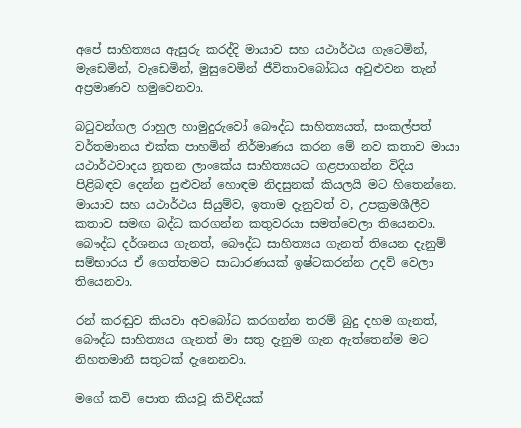අපේ සාහිත්‍යය ඇසුරු කරද්දි මායාව සහ යථාර්ථය ගැටෙමින්, මැඩෙමින්, වැඩෙමින්, මුසුවෙමින් ජීවිතාවබෝධය අවුළුවන තැන් අප්‍රමාණව හමුවෙනවා.

බටුවන්ගල රාහුල හාමුදුරුවෝ බෞද්ධ සාහිත්‍යයත්, සංකල්පත් වර්තමානය එක්ක පාහමින් නිර්මාණය කරන මේ නව කතාව මායා යථාර්ථවාදය නූතන ලාංකේය සාහිත්‍යයට ගළපාගන්න විදිය පිළිබඳව දෙන්න පුළුවන් හොඳම නිදසුනක් කියලයි මට හිතෙන්නෙ. මායාව සහ යථාර්ථය සියුම්ව, ඉතාම දැනුවත් ව, උපක්‍රමශීලීව කතාව සමඟ බද්ධ කරගන්න කතුවරයා සමත්වෙලා තියෙනවා. බෞද්ධ දර්ශනය ගැනත්, බෞද්ධ සාහිත්‍යය ගැනත් තියෙන දැනුම් සම්භාරය ඒ ගෙත්තමට සාධාරණයක් ඉෂ්ටකරන්න උදව් වෙලා තියෙනවා.

රන් කරඬුව කියවා අවබෝධ කරගන්න තරම් බුදු දහම ගැනත්, බෞද්ධ සාහිත්‍යය ගැනත් මා සතු දැනුම ගැන ඇත්තෙන්ම මට නිහතමානී සතුටක් දැනෙනවා.

මගේ කවි පොත කියවූ කිවිඳියක්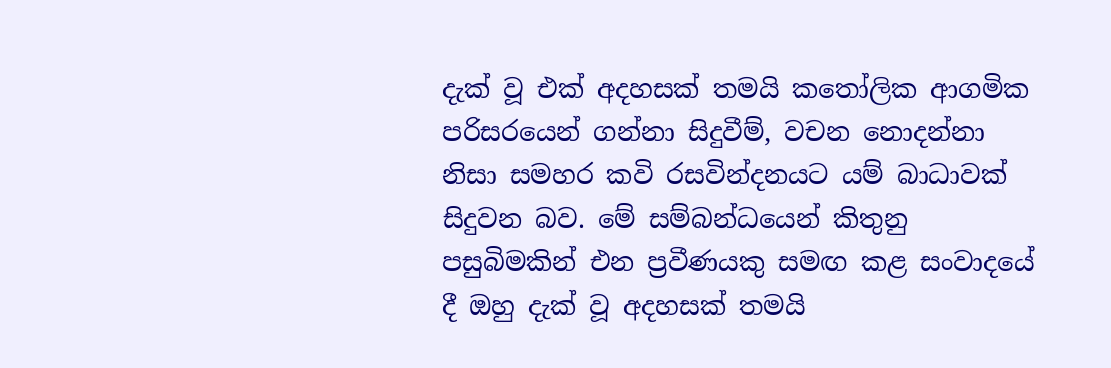දැක් වූ එක් අදහසක් තමයි කතෝලික ආගමික පරිසරයෙන් ගන්නා සිදුවීම්, වචන නොදන්නා නිසා සමහර කවි රසවින්දනයට යම් බාධාවක් සිදුවන බව. මේ සම්බන්ධයෙන් කිතුනු පසුබිමකින් එන ප්‍රවීණයකු සමඟ කළ සංවාදයේ දී ඔහු දැක් වූ අදහසක් තමයි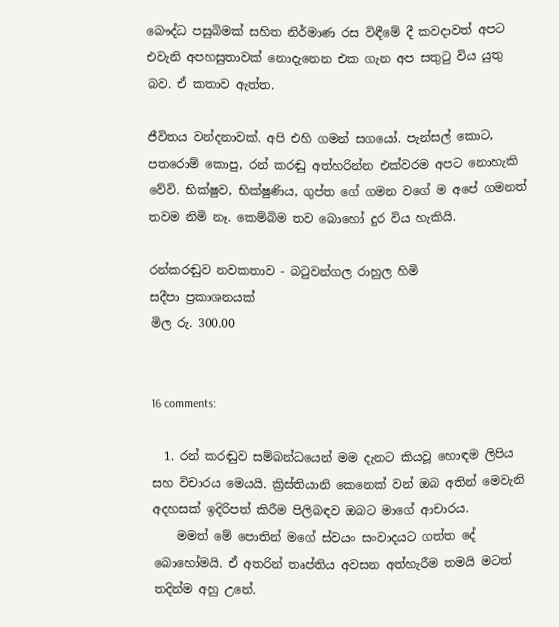බෞද්ධ පසුබිමක් සහිත නිර්මාණ රස විඳීමේ දී කවදාවත් අපට එවැනි අපහසුතාවක් නොදැනෙන එක ගැන අප සතුටු විය යුතු බව. ඒ කතාව ඇත්ත.

ජීවිතය වන්දනාවක්. අපි එහි ගමන් සගයෝ. පැන්සල් කොට, පතරොම් කොපු, රන් කරඬු අත්හරින්න එක්වරම අපට නොහැකි වේවි. භික්ෂුව, භික්ෂුණිය, ගුප්ත ගේ ගමන වගේ ම අපේ ගමනත් තවම නිමි නෑ. කෙම්බිම තව බොහෝ දුර විය හැකියි.

රන්කරඬුව නවකතාව - බටුවන්ගල රාහුල හිමි
සදීපා ප්‍රකාශනයක්
මිල රු. 300.00


16 comments:

  1. රන් කරඬුව සම්බන්ධයෙන් මම දැනට කියවූ හොඳම ලිපිය සහ විචාරය මෙයයි. ක්‍රිස්තියානි කෙනෙක් වන් ඔබ අතින් මෙවැනි අදහසක් ඉදිරිපත් කිරීම පිලිබඳව ඔබට මාගේ ආචාරය.
    මමත් මේ පොතින් මගේ ස්වයං සංවාදයට ගත්ත දේ බොහෝමයි. ඒ අතරින් තෘප්තිය අවසන අත්හැරීම තමයි මටත් තදින්ම අහු උනේ.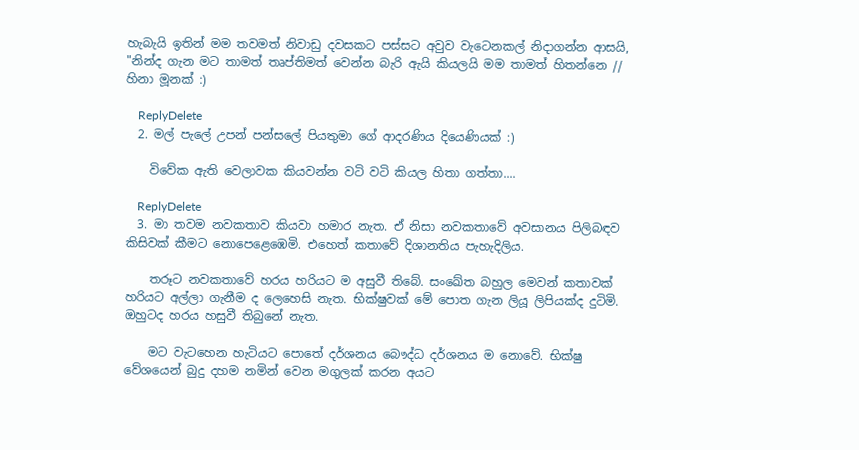හැබැයි ඉතින් මම තවමත් නිවාඩු දවසකට පස්සට අවුව වැටෙනකල් නිදාගන්න ආසයි, "නින්ද ගැන මට තාමත් තෘප්තිමත් වෙන්න බැරි ඇයි කියලයි මම තාමත් හිතන්නෙ // හිනා මූනක් :)

    ReplyDelete
  2. මල් පැලේ උපන් පන්සලේ පියතුමා ගේ ආදරණිය දියෙණියක් :)

    විවේක ඇති වෙලාවක කියවන්න වටි වටි කියල හිතා ගත්තා....

    ReplyDelete
  3. මා තවම නවකතාව කියවා හමාර නැත. ඒ නිසා නවකතාවේ අවසානය පිලිබඳව කිසිවක් කීමට නොපෙළෙඹෙමි. එහෙත් කතාවේ දිශානතිය පැහැදිලිය.

    තරූට නවකතාවේ හරය හරියට ම අසුවී තිබේ. සංඛේත බහුල මෙවන් කතාවක් හරියට අල්ලා ගැනීම ද ලෙහෙසි නැත. භික්ෂුවක් මේ පොත ගැන ලියූ ලිපියක්ද දුටිමි. ඔහුටද හරය හසුවී තිබුනේ නැත.

    මට වැටහෙන හැටියට පොතේ දර්ශනය බෞද්ධ දර්ශනය ම නොවේ. භික්ෂු වේශයෙන් බුදු දහම නමින් වෙන මගුලක් කරන අයට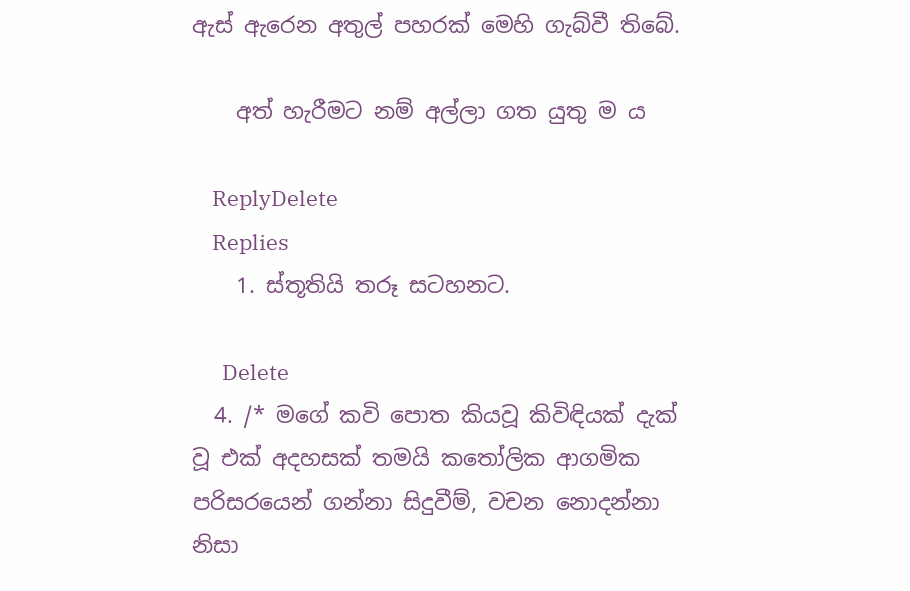ඇස් ඇරෙන අතුල් පහරක් මෙහි ගැබ්වී තිබේ.

    අත් හැරීමට නම් අල්ලා ගත යුතු ම ය

    ReplyDelete
    Replies
    1. ස්තූතියි තරූ සටහනට.

      Delete
  4. /* මගේ කවි පොත කියවූ කිවිඳියක් දැක් වූ එක් අදහසක් තමයි කතෝලික ආගමික පරිසරයෙන් ගන්නා සිදුවීම්, වචන නොදන්නා නිසා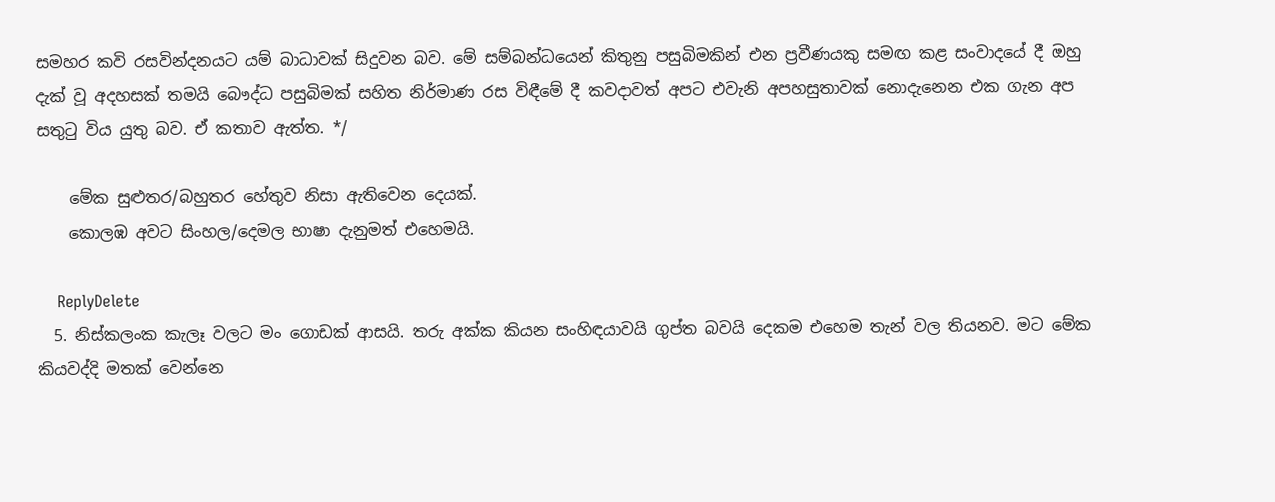සමහර කවි රසවින්දනයට යම් බාධාවක් සිදුවන බව. මේ සම්බන්ධයෙන් කිතුනු පසුබිමකින් එන ප්‍රවීණයකු සමඟ කළ සංවාදයේ දී ඔහු දැක් වූ අදහසක් තමයි බෞද්ධ පසුබිමක් සහිත නිර්මාණ රස විඳීමේ දී කවදාවත් අපට එවැනි අපහසුතාවක් නොදැනෙන එක ගැන අප සතුටු විය යුතු බව. ඒ කතාව ඇත්ත. */

    මේක සුළුතර/බහුතර හේතුව නිසා ඇතිවෙන දෙයක්.
    කොලඹ අවට සිංහල/දෙමල භාෂා දැනුමත් එහෙමයි.

    ReplyDelete
  5. නිස්කලංක කැලෑ වලට මං ගොඩක් ආසයි. තරු අක්ක කියන සංහිඳයාවයි ගුප්ත බවයි දෙකම එහෙම තැන් වල තියනව. මට මේක කියවද්දි මතක් වෙන්නෙ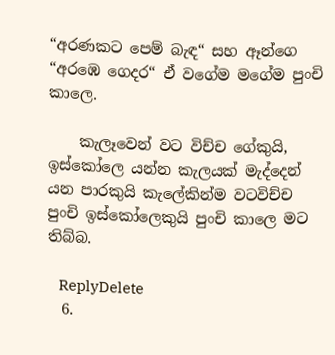“අරණකට පෙම් බැඳ“ සහ ඈන්ගෙ “අරඹෙ ගෙදර“ ඒ වගේම මගේම පුංචි කාලෙ.

    කැලෑවෙන් වට විච්ච ගේකුයි, ඉස්කෝලෙ යන්න කැලයක් මැද්දෙන් යන පාරකුයි කැලේකින්ම වටවිච්ච පුංචි ඉස්කෝලෙකුයි පුංචි කාලෙ මට තිබ්බ.

    ReplyDelete
  6.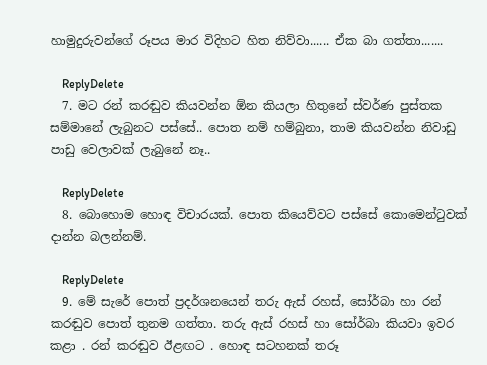හාමුදුරුවන්ගේ රූපය මාර විදිහට හිත නිව්වා...... ඒක බා ගත්තා.......

    ReplyDelete
  7. මට රන් කරඬුව කියවන්න ඕන කියලා හිතුනේ ස්වර්ණ පුස්තක සම්මානේ ලැබුනට පස්සේ.. පොත නම් හම්බුනා, තාම කියවන්න නිවාඩු පාඩු වෙලාවක් ලැබුනේ නෑ..

    ReplyDelete
  8. බොහොම හොඳ විචාරයක්. පොත කියෙව්වට පස්සේ කොමෙන්ටුවක් දාන්න බලන්නම්.

    ReplyDelete
  9. මේ සැරේ පොත් ප්‍රදර්ශනයෙන් තරු ඇස් රහස්, සෝර්බා හා රන් කරඬුව පොත් තුනම ගත්තා. තරු ඇස් රහස් හා සෝර්බා කියවා ඉවර කළා . රන් කරඬුව ඊළඟට . හොඳ සටහනක් තරූ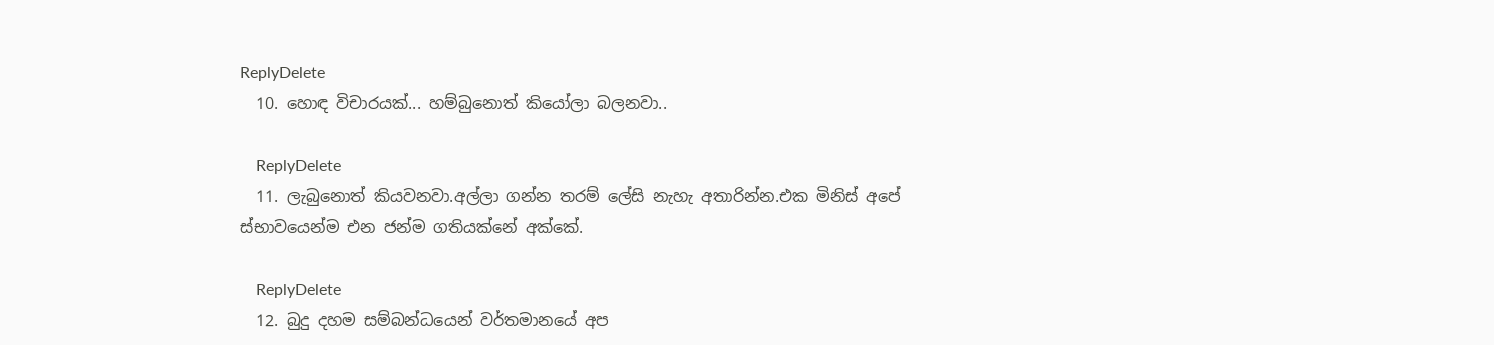ReplyDelete
  10. හොඳ විචාරයක්... හම්බුනොත් කියෝලා බලනවා..

    ReplyDelete
  11. ලැබුනොත් කියවනවා.අල්ලා ගන්න තරම් ලේසි නැහැ අතාරින්න.එක මිනිස් අපේ ස්භාවයෙන්ම එන ජන්ම ගතියක්නේ අක්කේ.

    ReplyDelete
  12. බුදු දහම සම්බන්ධයෙන් වර්තමානයේ අප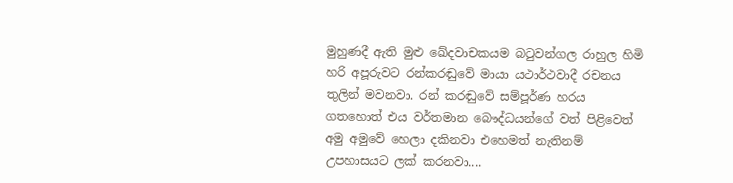මුහුණදී ඇති මුළු ඛේදවාචකයම බටුවන්ගල රාහුල හිමි හරි අපූරුවට රන්කරඬුවේ මායා යථාර්ථවාදී රචනය තුලින් මවනවා. රන් කරඬුවේ සම්පූර්ණ හරය ගතහොත් එය වර්තමාන බෞද්ධයන්ගේ වත් පිළිවෙත් අමු අමුවේ හෙලා දකිනවා එහෙමත් නැතිනම් උපහාසයට ලක් කරනවා....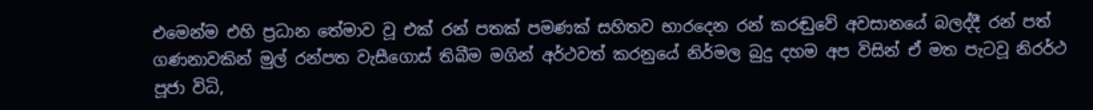එමෙන්ම එහි ප්‍රධාන තේමාව වූ එක් රන් පතක් පමණක් සහිතව භාරදෙන රන් කරඬුවේ අවසානයේ බලද්දී රන් පත් ගණනාවකින් මුල් රන්පත වැසීගොස් තිබීම මගින් අර්ථවත් කරනුයේ නිර්මල බුදු දහම අප විසින් ඒ මත පැටවූ නිරර්ථ පූජා විධි,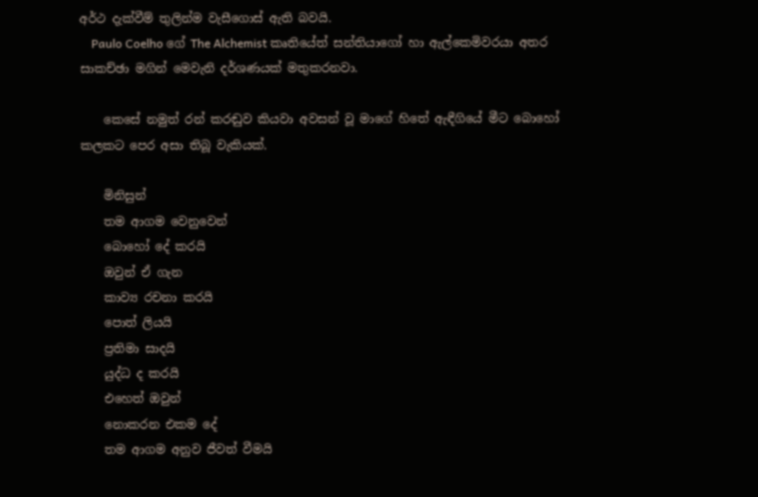අර්ථ දැක්වීම් තුලින්ම වැසීගොස් ඇති බවයි.
    Paulo Coelho ගේ The Alchemist කෘතියේත් සන්තියාගෝ හා ඇල්කෙමිවරයා අතර සාකච්ඡා මගින් මෙවැනි දර්ශණයක් මතුකරනවා.

    කෙසේ නමුත් රන් කරඬුව කියවා අවසන් වූ මාගේ හිතේ ඇඳීගියේ මීට බොහෝ කලකට පෙර අසා තිබූ වැකියක්.

    මිනිසුන්
    තම ආගම වෙනුවෙන්
    බොහෝ දේ කරයි
    ඔවුන් ඒ ගැන
    කාව්‍ය රචනා කරයි
    පොත් ලියයි
    ප්‍රතිමා සාදයි
    යුද්ධ ද කරයි
    එහෙත් ඔවුන්
    නොකරන එකම දේ
    තම ආගම අනුව ජීවත් වීමයි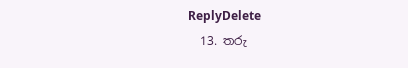ReplyDelete
  13. තරු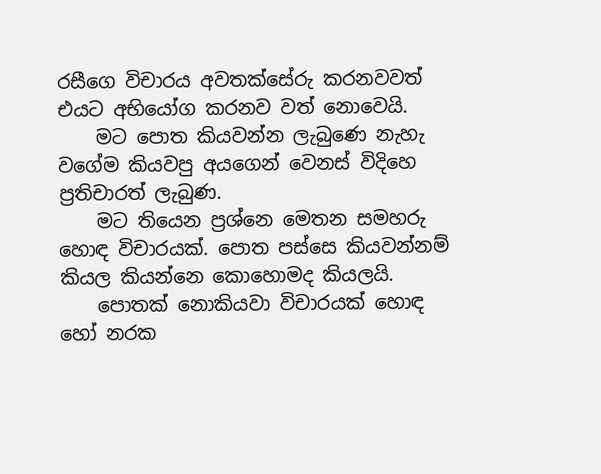රසීගෙ විචාරය අවතක්සේරු කරනවවත් එයට අභියෝග කරනව වත් නොවෙයි.
    මට පොත කියවන්න ලැබුණෙ නැහැ වගේම කියවපු අයගෙන් වෙනස් විදිහෙ ප්‍රතිචාරත් ලැබුණ.
    මට තියෙන ප්‍රශ්නෙ මෙතන සමහරු හොඳ විචාරයක්. පොත පස්සෙ කියවන්නම් කියල කියන්නෙ කොහොමද කියලයි.
    පොතක් නොකියවා විචාරයක් හොඳ හෝ නරක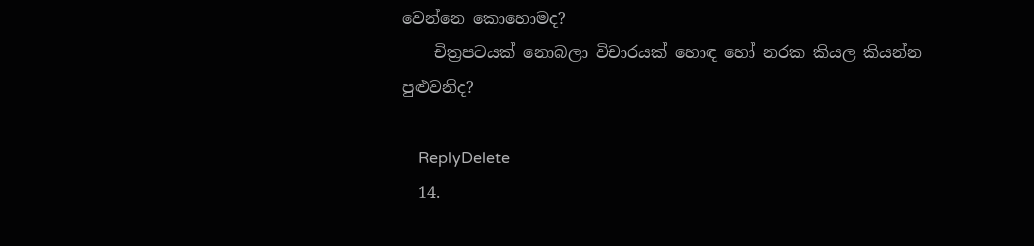වෙන්නෙ කොහොමද?
    චිත්‍රපටයක් නොබලා විචාරයක් හොඳ හෝ නරක කියල කියන්න පුළුවනිද?

    ReplyDelete
  14.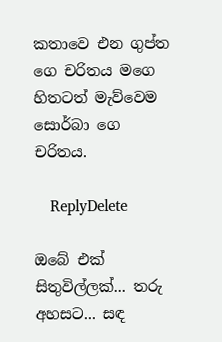කතාවෙ එන ගුප්ත ගෙ චරිතය මගෙ හිතටත් මැව්වෙම සොර්බා ගෙ චරිතය.

    ReplyDelete

ඔබේ එක් සිතුවිල්ලක්... තරු අහසට... සඳ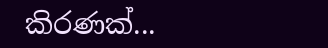කිරණක්...